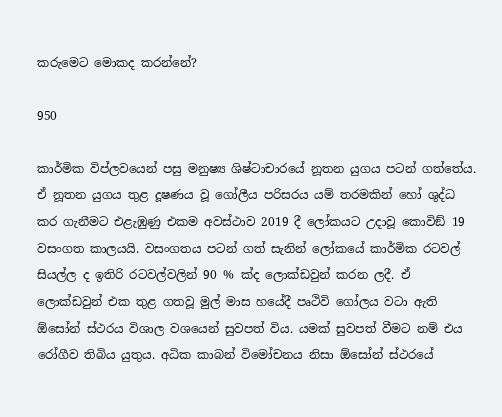කරුමෙට මොකද කරන්නේ?

950

කාර්මික විප්ලවයෙන් පසු මනුෂ්‍ය ශිෂ්ටාචාරයේ නූතන යුගය පටන් ගත්තේය. ඒ නූතන යුගය තුළ දූෂණය වූ ගෝලීය පරිසරය යම් තරමකින් හෝ ශුද්ධ කර ගැනීමට එළැඹුණු එකම අවස්ථාව 2019 දී ලෝකයට උදාවූ කොවිඞ් 19 වසංගත කාලයයි. වසංගතය පටන් ගත් සැනින් ලෝකයේ කාර්මික රටවල් සියල්ල ද ඉතිරි රටවල්වලින් 90 % ක්ද ලොක්ඩවුන් කරන ලදී. ඒ ලොක්ඩවුන් එක තුළ ගතවූ මුල් මාස හයේදී පෘථිවි ගෝලය වටා ඇති ඕසෝන් ස්ථරය විශාල වශයෙන් සුවපත් විය. යමක් සුවපත් වීමට නම් එය රෝගීව තිබිය යුතුය. අධික කාබන් විමෝචනය නිසා ඕසෝන් ස්ථරයේ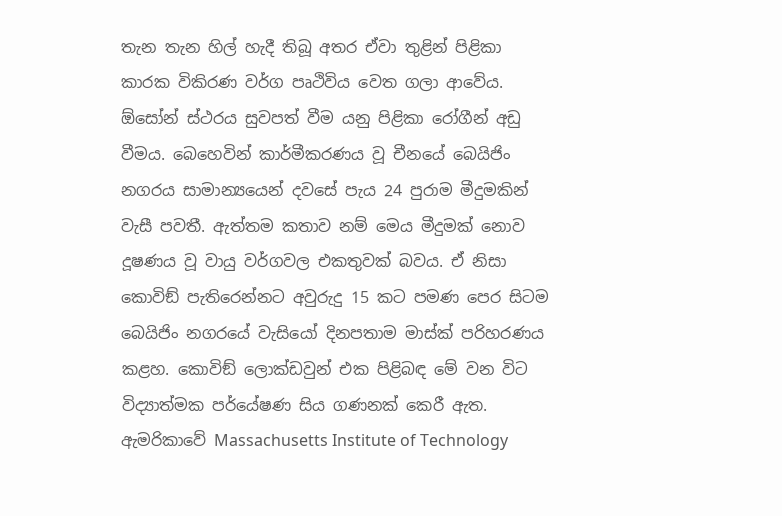තැන තැන හිල් හැදී තිබූ අතර ඒවා තුළින් පිළිකා කාරක විකිරණ වර්ග පෘථිවිය වෙත ගලා ආවේය. ඕසෝන් ස්ථරය සුවපත් වීම යනු පිළිකා රෝගීන් අඩු වීමය. බෙහෙවින් කාර්මීකරණය වූ චීනයේ බෙයිජිං නගරය සාමාන්‍යයෙන් දවසේ පැය 24 පුරාම මීදුමකින් වැසී පවතී. ඇත්තම කතාව නම් මෙය මීදුමක් නොව දූෂණය වූ වායු වර්ගවල එකතුවක් බවය. ඒ නිසා කොවිඞ් පැතිරෙන්නට අවුරුදු 15 කට පමණ පෙර සිටම බෙයිජිං නගරයේ වැසියෝ දිනපතාම මාස්ක් පරිහරණය කළහ. කොවිඞ් ලොක්ඩවුන් එක පිළිබඳ මේ වන විට විද්‍යාත්මක පර්යේෂණ සිය ගණනක් කෙරී ඇත. ඇමරිකාවේ Massachusetts Institute of Technology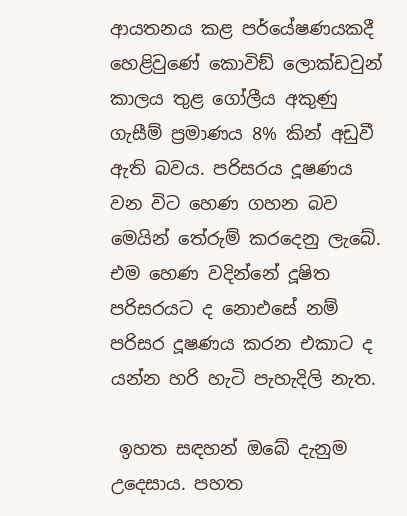ආයතනය කළ පර්යේෂණයකදී හෙළිවුණේ කොවිඞ් ලොක්ඩවුන් කාලය තුළ ගෝලීය අකුණු ගැසීම් ප්‍රමාණය 8% කින් අඩුවී ඇති බවය. පරිසරය දූෂණය වන විට හෙණ ගහන බව මෙයින් තේරුම් කරදෙනු ලැබේ. එම හෙණ වදින්නේ දූෂිත පරිසරයට ද නොඑසේ නම් පරිසර දූෂණය කරන එකාට ද යන්න හරි හැටි පැහැදිලි නැත.

 ඉහත සඳහන් ඔබේ දැනුම උදෙසාය. පහත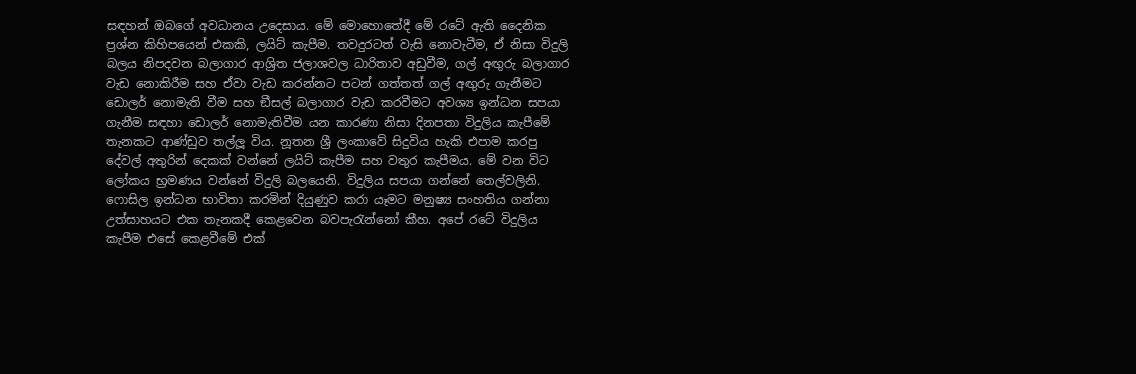සඳහන් ඔබගේ අවධානය උදෙසාය. මේ මොහොතේදී මේ රටේ ඇති දෛනික ප්‍රශ්න කිහිපයෙන් එකකි, ලයිට් කැපීම. තවදුරටත් වැසි නොවැටීම, ඒ නිසා විදුලි බලය නිපදවන බලාගාර ආශ්‍රිත ජලාශවල ධාරිතාව අඩුවීම, ගල් අඟුරු බලාගාර වැඩ නොකිරීම සහ ඒවා වැඩ කරන්නට පටන් ගත්තත් ගල් අඟුරු ගැනීමට ඩොලර් නොමැති වීම සහ ඞීසල් බලාගාර වැඩ කරවීමට අවශ්‍ය ඉන්ධන සපයා ගැනීම සඳහා ඩොලර් නොමැතිවීම යන කාරණා නිසා දිනපතා විදුලිය කැපීමේ තැනකට ආණ්ඩුව තල්ලූ විය. නූතන ශ්‍රී ලංකාවේ සිදුවිය හැකි එපාම කරපු දේවල් අතුරින් දෙකක් වන්නේ ලයිට් කැපීම සහ වතුර කැපීමය. මේ වන විට ලෝකය භ්‍රමණය වන්නේ විදුලි බලයෙනි. විදුලිය සපයා ගන්නේ තෙල්වලිනි. ෆොසිල ඉන්ධන භාවිතා කරමින් දියුණුව කරා යෑමට මනුෂ්‍ය සංහතිය ගන්නා උත්සාහයට එක තැනකදී කෙළවෙන බවපැරැන්නෝ කීහ. අපේ රටේ විදුලිය කැපීම එසේ කෙළවීමේ එක්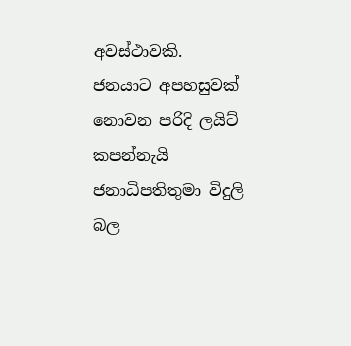අවස්ථාවකි. ජනයාට අපහසුවක් නොවන පරිදි ලයිට් කපන්නැයි ජනාධිපතිතුමා විදුලි බල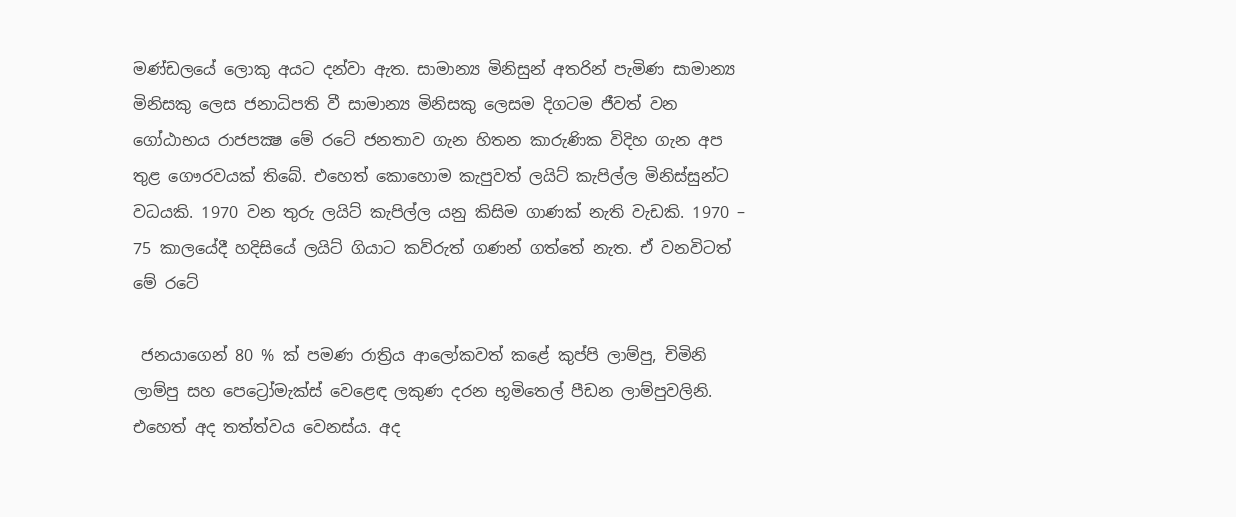මණ්ඩලයේ ලොකු අයට දන්වා ඇත. සාමාන්‍ය මිනිසුන් අතරින් පැමිණ සාමාන්‍ය මිනිසකු ලෙස ජනාධිපති වී සාමාන්‍ය මිනිසකු ලෙසම දිගටම ජීවත් වන ගෝඨාභය රාජපක්‍ෂ මේ රටේ ජනතාව ගැන හිතන කාරුණික විදිහ ගැන අප තුළ ගෞරවයක් තිබේ. එහෙත් කොහොම කැපුවත් ලයිට් කැපිල්ල මිනිස්සුන්ට වධයකි. 1970 වන තුරු ලයිට් කැපිල්ල යනු කිසිම ගාණක් නැති වැඩකි. 1970 – 75 කාලයේදී හදිසියේ ලයිට් ගියාට කව්රුත් ගණන් ගත්තේ නැත. ඒ වනවිටත් මේ රටේ

 ජනයාගෙන් 80 % ක් පමණ රාත්‍රිය ආලෝකවත් කළේ කුප්පි ලාම්පු, චිමිනි ලාම්පු සහ පෙට්‍රෝමැක්ස් වෙළෙඳ ලකුණ දරන භූමිතෙල් පීඩන ලාම්පුවලිනි. එහෙත් අද තත්ත්වය වෙනස්ය. අද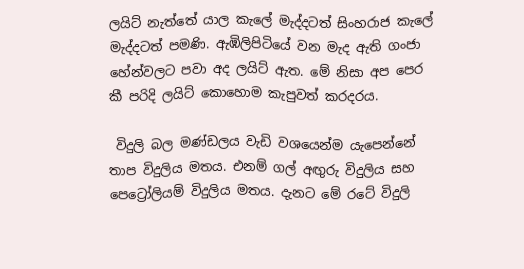ලයිට් නැත්තේ යාල කැලේ මැද්දටත් සිංහරාජ කැලේ මැද්දටත් පමණි. ඇඹිලිපිටියේ වන මැද ඇති ගංජා හේන්වලට පවා අද ලයිට් ඇත. මේ නිසා අප පෙර කී පරිදි ලයිට් කොහොම කැපුවත් කරදරය.

 විදුලි බල මණ්ඩලය වැඩි වශයෙන්ම යැපෙන්නේ තාප විදුලිය මතය. එනම් ගල් අඟුරු විදුලිය සහ පෙට්‍රෝලියම් විදුලිය මතය. දැනට මේ රටේ විදුලි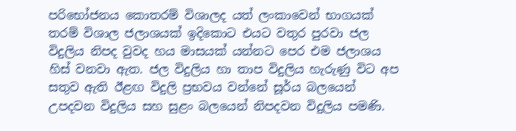පරිභෝජනය කොතරම් විශාලද යත් ලංකාවෙන් භාගයක් තරම් විශාල ජලාශයක් ඉදිකොට එයට වතුර පුරවා ජල විදුලිය නිපද වුවද හය මාසයක් යන්නට පෙර එම ජලාශය හිස් වනවා ඇත. ජල විදුලිය හා තාප විදුලිය හැරුණු විට අප සතුව ඇති ඊළඟ විදුලි ප්‍රභවය වන්නේ සූර්ය බලයෙන් උපදවන විදුලිය සහ සුළං බලයෙන් නිපදවන විදුලිය පමණි.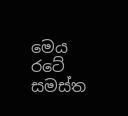මෙය රටේ සමස්ත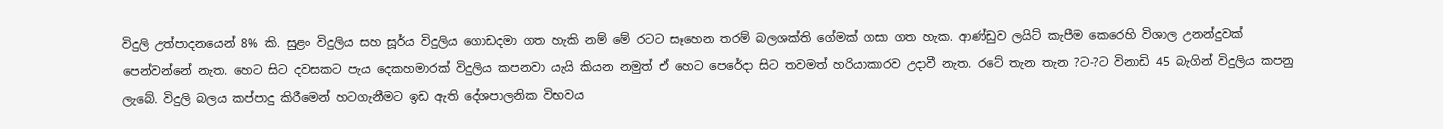විදුලි උත්පාදනයෙන් 8% කි. සුළං විදුලිය සහ සූර්ය විදුලිය ගොඩදමා ගත හැකි නම් මේ රටට සෑහෙන තරම් බලශක්ති ගේමක් ගසා ගත හැක. ආණ්ඩුව ලයිට් කැපීම කෙරෙහි විශාල උනන්දුවක් පෙන්වන්නේ නැත. හෙට සිට දවසකට පැය දෙකහමාරක් විදුලිය කපනවා යැයි කියන නමුත් ඒ හෙට පෙරේදා සිට තවමත් හරියාකාරව උදාවී නැත. රටේ තැන තැන ?ට-?ට විනාඩි 45 බැගින් විදුලිය කපනු ලැබේ. විදුලි බලය කප්පාදු කිරීමෙන් හටගැනීමට ඉඩ ඇති දේශපාලනික විභවය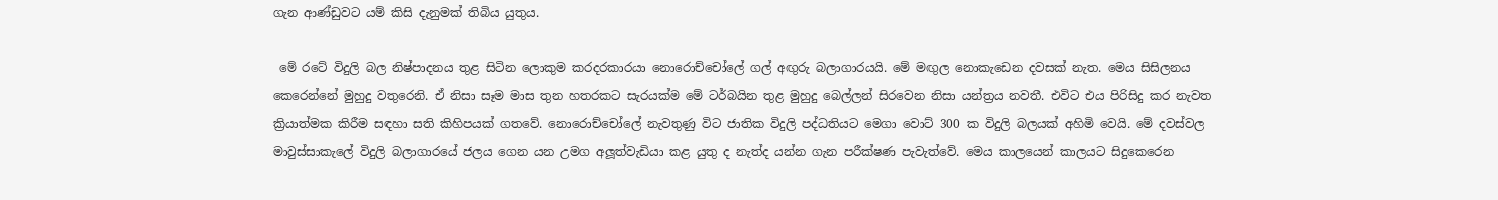ගැන ආණ්ඩුවට යම් කිසි දැනුමක් තිබිය යුතුය.

 මේ රටේ විදුලි බල නිෂ්පාදනය තුළ සිටින ලොකුම කරදරකාරයා නොරොච්චෝලේ ගල් අඟුරු බලාගාරයයි. මේ මඟුල නොකැඩෙන දවසක් නැත. මෙය සිසිලනය කෙරෙන්නේ මුහුදු වතුරෙනි. ඒ නිසා සෑම මාස තුන හතරකට සැරයක්ම මේ ටර්බයින තුළ මුහුදු බෙල්ලන් සිරවෙන නිසා යන්ත්‍රය නවතී. එවිට එය පිරිසිදු කර නැවත ක්‍රියාත්මක කිරීම සඳහා සති කිහිපයක් ගතවේ. නොරොච්චෝලේ නැවතුණු විට ජාතික විදුලි පද්ධතියට මෙගා වොට් 300 ක විදුලි බලයක් අහිමි වෙයි. මේ දවස්වල මාවුස්සාකැලේ විදුලි බලාගාරයේ ජලය ගෙන යන උමග අලූත්වැඩියා කළ යුතු ද නැත්ද යන්න ගැන පරීක්ෂණ පැවැත්වේ. මෙය කාලයෙන් කාලයට සිදුකෙරෙන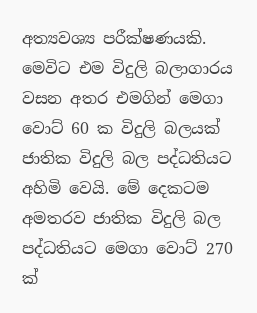අත්‍යවශ්‍ය පරීක්ෂණයකි. මෙවිට එම විදුලි බලාගාරය වසන අතර එමගින් මෙගා වොට් 60 ක විදුලි බලයක් ජාතික විදුලි බල පද්ධතියට අහිමි වෙයි. මේ දෙකටම අමතරව ජාතික විදුලි බල පද්ධතියට මෙගා වොට් 270 ක්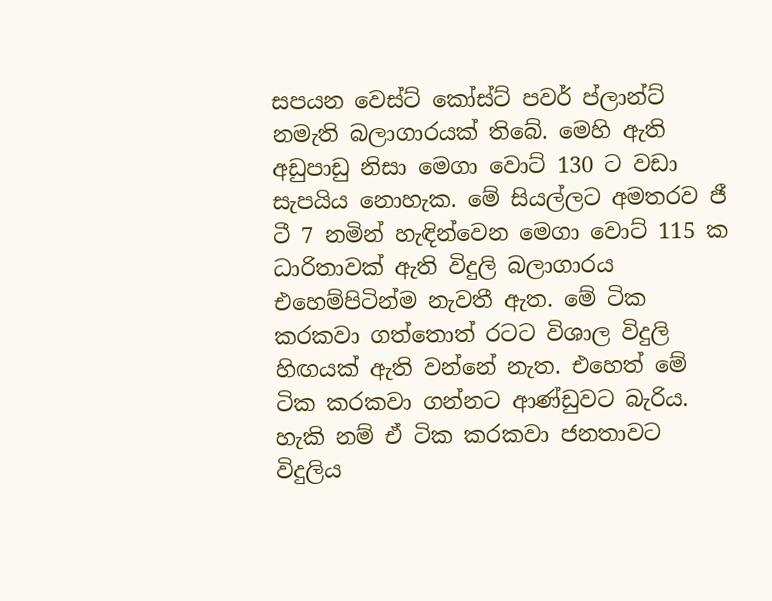සපයන වෙස්ට් කෝස්ට් පවර් ප්ලාන්ට් නමැති බලාගාරයක් තිබේ. මෙහි ඇති අඩුපාඩු නිසා මෙගා වොට් 130 ට වඩා සැපයිය නොහැක. මේ සියල්ලට අමතරව ජී ටී 7 නමින් හැඳින්වෙන මෙගා වොට් 115 ක ධාරිතාවක් ඇති විදුලි බලාගාරය එහෙම්පිටින්ම නැවතී ඇත. මේ ටික කරකවා ගත්තොත් රටට විශාල විදුලි හිඟයක් ඇති වන්නේ නැත. එහෙත් මේ ටික කරකවා ගන්නට ආණ්ඩුවට බැරිය. හැකි නම් ඒ ටික කරකවා ජනතාවට විදුලිය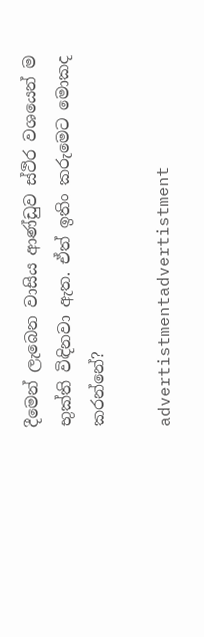දීමෙන් ලැබෙන වාසිය ආණ්ඩුව ස්ථිර වශයෙන් ම භුක්ති විඳිනවා ඇත. ඒත් ඉතිං කරුමෙට මොකද කරන්නේ?

advertistmentadvertistment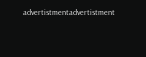advertistmentadvertistment